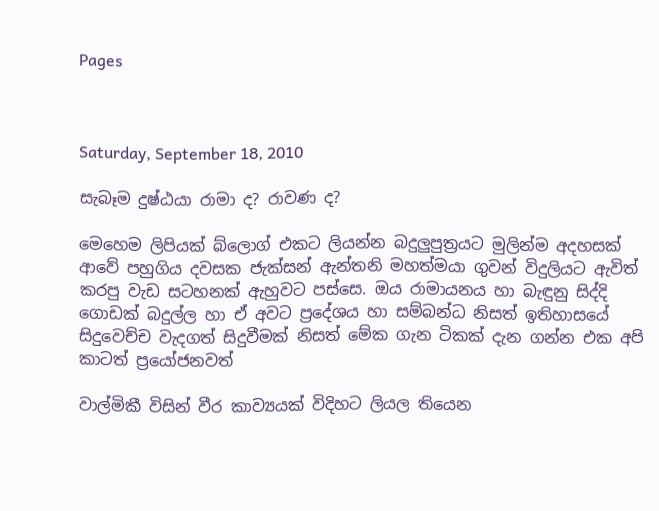Pages



Saturday, September 18, 2010

සැබෑම දුෂ්ඨයා රාමා ද? රාවණ ද?

මෙහෙම ලිපියක් බ්ලොග් එකට ලියන්න බදුලුපුත්‍රයට මුලින්ම අදහසක් ආවේ පහුගිය දවසක ජැක්සන් ඇන්තනි මහත්මයා ගුවන් විදුලියට ඇවිත් කරපු වැඩ සටහනක් ඇහුවට පස්සෙ. ඔය රාමායනය හා බැඳුනු සිද්දි ගොඩක් බදුල්ල හා ඒ අවට ප්‍රදේශය හා සම්බන්ධ නිසත් ඉතිහාසයේ සිදුවෙච්ච වැදගත් සිදුවීමක් නිසත් මේක ගැන ටිකක් දැන ගන්න එක අපි කාටත් ප්‍රයෝජනවත්

වාල්මිකී විසින් වීර කාව්‍යයක් විදිහට ලියල තියෙන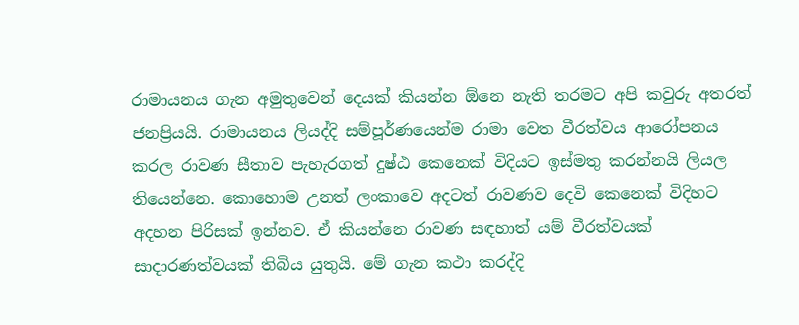රාමායනය ගැන අමුතුවෙන් දෙයක් කියන්න ඕනෙ නැති තරමට අපි කවුරු අතරත් ජනප්‍රියයි. රාමායනය ලියද්දි සම්පූර්ණයෙන්ම රාමා වෙත වීරත්වය ආරෝපනය කරල රාවණ සීතාව පැහැරගත් දුෂ්ඨ කෙනෙක් විදියට ඉස්මතු කරන්නයි ලියල තියෙන්නෙ. කොහොම උනත් ලංකාවෙ අදටත් රාවණව දෙවි කෙනෙක් විදිහට අදහන පිරිසක් ඉන්නව. ඒ කියන්නෙ රාවණ සඳහාත් යම් වීරත්වයක් සාදාරණත්වයක් තිබිය යුතුයි. මේ ගැන කථා කරද්දි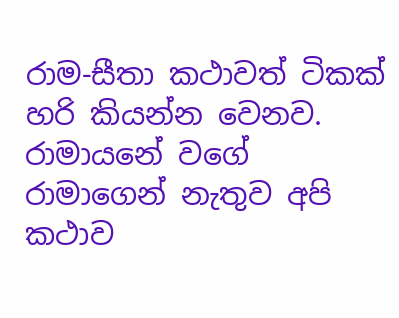රාම-සීතා කථාවත් ටිකක් හරි කියන්න වෙනව.
රාමායනේ වගේ රාමාගෙන් නැතුව අපි කථාව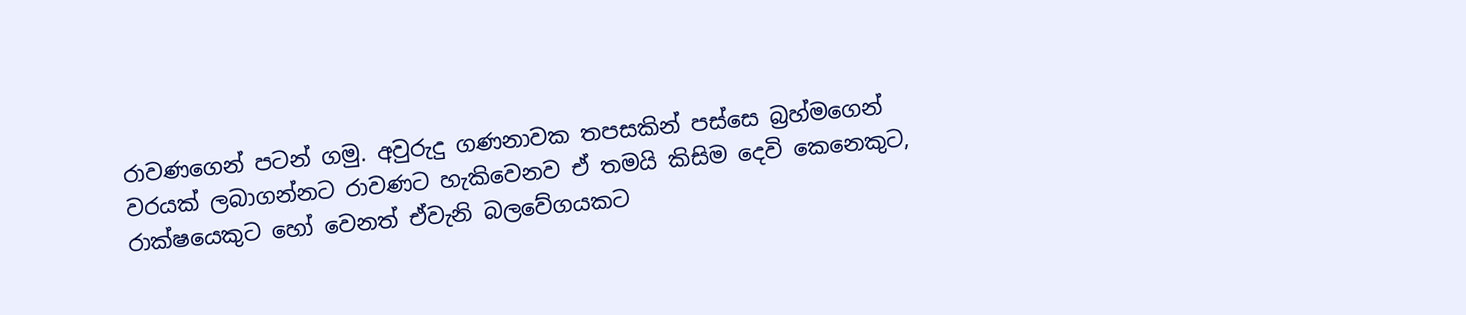රාවණගෙන් පටන් ගමු. අවුරුදු ගණනාවක තපසකින් පස්සෙ බ්‍රහ්මගෙන් වරයක් ලබාගන්නට රාවණට හැකිවෙනව ඒ තමයි කිසිම දෙවි කෙනෙකුට, රාක්ෂයෙකුට හෝ වෙනත් ඒවැනි බලවේගයකට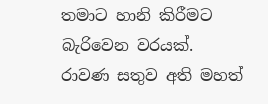තමාට හානි කිරීමට බැරිවෙන වරයක්. රාවණ සතුව අති මහත්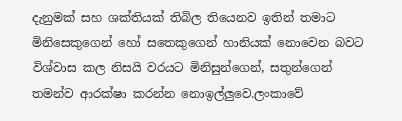දැනුමක් සහ ශක්තියක් තිබිල තියෙනව ඉතින් තමාට මිනිසෙකුගෙන් හෝ සතෙකුගෙන් හානියක් නොවෙන බවට විශ්වාස කල නිසයි වරයට මිනිසුන්ගෙන්, සතුන්ගෙන් තමන්ව ආරක්ෂා කරන්න නොඉල්ලුවෙ.ලංකාවේ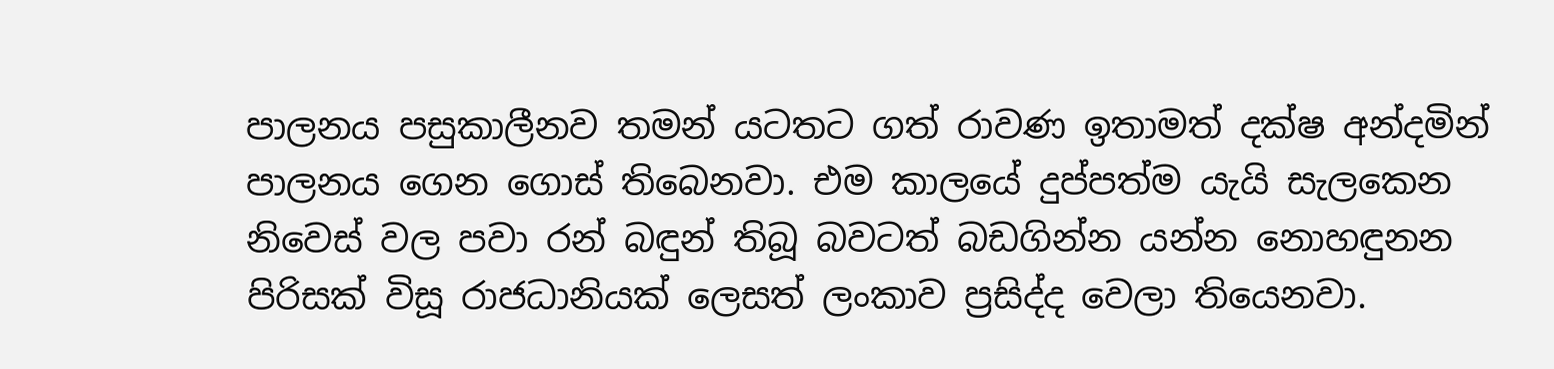පාලනය පසුකාලීනව තමන් යටතට ගත් රාවණ ඉතාමත් දක්ෂ අන්දමින් පාලනය ගෙන ගොස් තිබෙනවා. එම කාලයේ දුප්පත්ම යැයි සැලකෙන නිවෙස් වල පවා රන් බඳුන් තිබූ බවටත් බඩගින්න යන්න නොහඳුනන පිරිසක් විසූ රාජධානියක් ලෙසත් ලංකාව ප්‍රසිද්ද වෙලා තියෙනවා.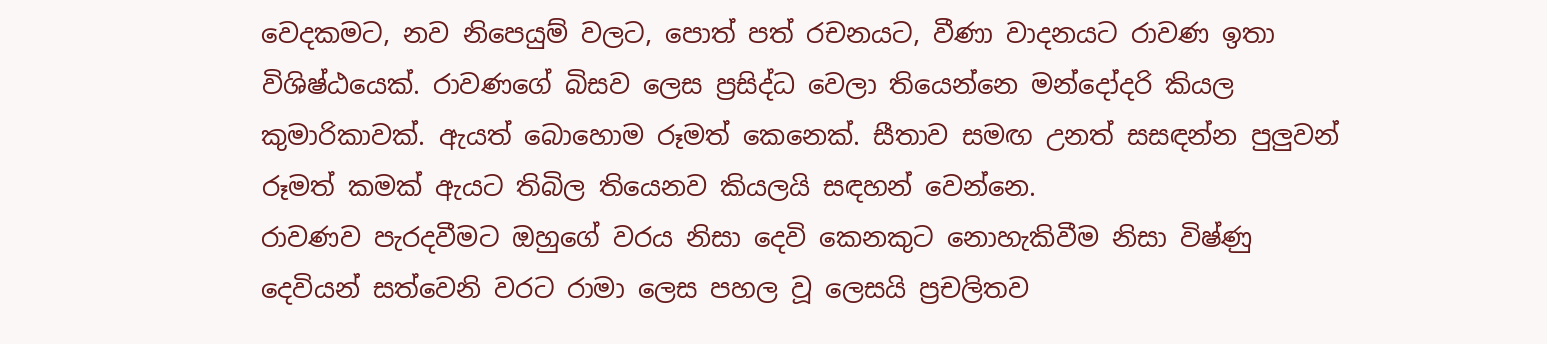වෙදකමට, නව නිපෙයුම් වලට, පොත් පත් රචනයට, වීණා වාදනයට රාවණ ඉතා විශිෂ්ඨයෙක්. රාවණගේ බිසව ලෙස ප්‍රසිද්ධ වෙලා තියෙන්නෙ මන්දෝදරි කියල කුමාරිකාවක්. ඇයත් බොහොම රූමත් කෙනෙක්. සීතාව සමඟ උනත් සසඳන්න පුලුවන් රූමත් කමක් ඇයට තිබිල තියෙනව කියලයි සඳහන් වෙන්නෙ.
රාවණව පැරදවීමට ඔහුගේ වරය නිසා දෙවි කෙනකුට නොහැකිවීම නිසා විෂ්ණු දෙවියන් සත්වෙනි වරට රාමා ලෙස පහල වූ ලෙසයි ප්‍රචලිතව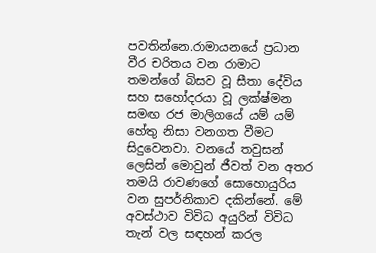පවතින්නෙ.රාමායනයේ ප්‍රධාන වීර චරිතය වන රාමාට තමන්ගේ බිසව වූ සීතා දේවිය සහ සහෝදරයා වූ ලක්ෂ්මන සමඟ රජ මාලිගයේ යම් යම් හේතු නිසා වනගත වීමට සිදුවෙනවා. වනයේ තවුසන් ලෙසින් මොවුන් ජීවත් වන අතර තමයි රාවණගේ සොහොයුරිය වන සුපර්නිකාව දකින්නේ. මේ අවස්ථාව විවිධ අයුරින් විවිධ තැන් වල සඳහන් කරල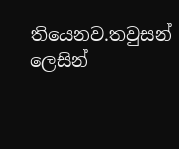තියෙනව.තවුසන් ලෙසින්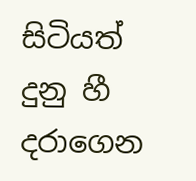සිටියත් දුනු හී දරාගෙන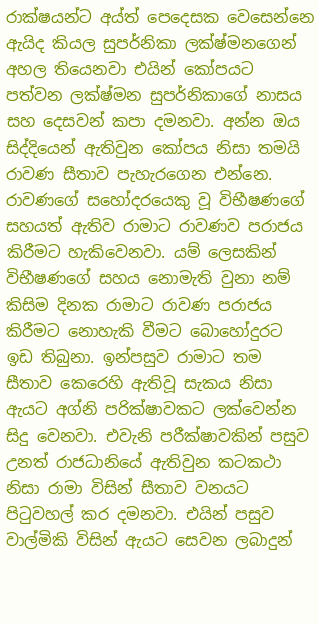රාක්ෂයන්ට අය්ත් පෙදෙසක වෙසෙන්නෙ ඇයිද කියල සුපර්නිකා ලක්ෂ්මනගෙන් අහල තියෙනවා එයින් කෝපයට පත්වන ලක්ෂ්මන සුපර්නිකාගේ නාසය සහ දෙසවන් කපා දමනවා. අන්න ඔය සිද්දියෙන් ඇතිවුන කෝපය නිසා තමයි රාවණ සීතාව පැහැරගෙන එන්නෙ.
රාවණගේ සහෝදරයෙකු වූ විභීෂණගේ සහයත් ඇතිව රාමාට රාවණව පරාජය කිරීමට හැකිවෙනවා. යම් ලෙසකින් විභීෂණගේ සහය නොමැති වුනා නම් කිසිම දිනක රාමාට රාවණ පරාජය කිරීමට නොහැකි වීමට බොහෝදුරට ඉඩ තිබුනා. ඉන්පසුව රාමාට තම සීතාව කෙරෙහි ඇතිවූ සැකය නිසා ඇයට අග්නි පරික්ෂාවකට ලක්වෙන්න සිදු වෙනවා. එවැනි පරීක්ෂාවකින් පසුව උනත් රාජධානියේ ඇතිවුන කටකථා නිසා රාමා විසින් සීතාව වනයට පිටුවහල් කර දමනවා. එයින් පසුව වාල්මිකි විසින් ඇයට සෙවන ලබාදුන්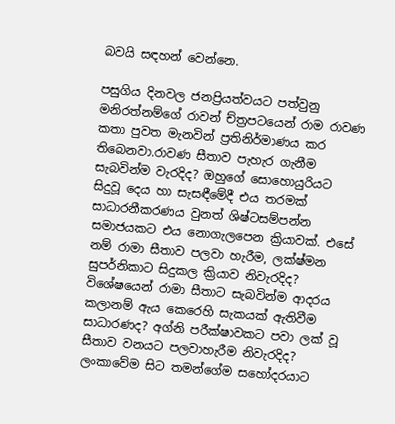බවයි සඳහන් වෙන්නෙ.

පසුගිය දිනවල ජනප්‍රියත්වයට පත්වුනු මනිරත්නම්ගේ රාවන් ච්ත්‍රපටයෙන් රාම රාවණ කතා පුවත මැනවින් ප්‍රතිනිර්මාණය කර තිබෙනවා.රාවණ සීතාව පැහැර ගැනීම සැබවින්ම වැරදිද? ඔහුගේ සොහොයුරියට සිදුවූ දෙය හා සැසඳීමේදී එය තරමක් සාධාරනීකරණය වුනත් ශිෂ්ටසම්පන්න සමාජයකට එය නොගැලපෙන ක්‍රියාවක්. එසේ නම් රාමා සීතාව පලවා හැරීම, ලක්ෂ්මන සුපර්නිකාට සිදුකල ක්‍රියාව නිවැරදිද? විශේෂයෙන් රාමා සීතාට සැබවින්ම ආදරය කලානම් ඇය කෙරෙහි සැකයක් ඇතිවීම සාධාරණද? අග්නි පරීක්ෂාවකට පවා ලක් වූ සීතාව වනයට පලවාහැරීම නිවැරදිද?
ලංකාවේම සිට තමන්ගේම සහෝදරයාට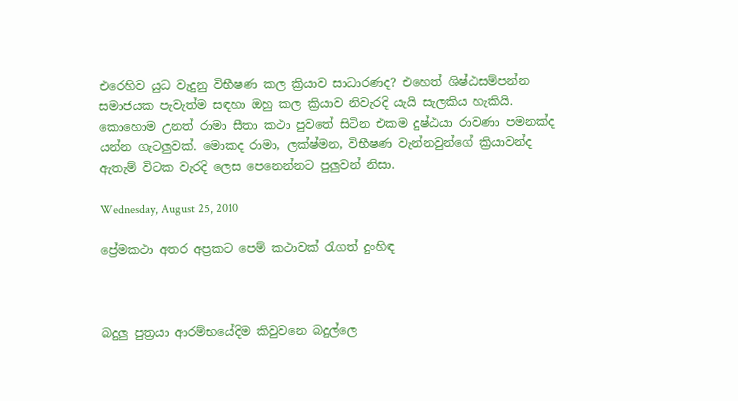එරෙහිව යුධ වැදුනු විභීෂණ කල ක්‍රියාව සාධාරණද? එහෙත් ශිෂ්ඨසම්පන්න සමාජයක පැවැත්ම සඳහා ඔහු කල ක්‍රියාව නිවැරදි යැයි සැලකිය හැකියි. කොහොම උනත් රාමා සීතා කථා පුවතේ සිටින එකම දුෂ්ඨයා රාවණා පමනක්ද යන්න ගැටලුවක්. මොකද රාමා, ලක්ෂ්මන, විභීෂණ වැන්නවුන්ගේ ක්‍රියාවන්ද ඇතැම් විටක වැරදි ලෙස පෙනෙන්නට පුලුවන් නිසා.

Wednesday, August 25, 2010

ප්‍රේමකථා අතර අප්‍රකට පෙම් කථාවක් රැගත් දුංහිඳ



බදුලු පුත්‍රයා ආරම්භයේදිම කිවුවනෙ බදුල්ලෙ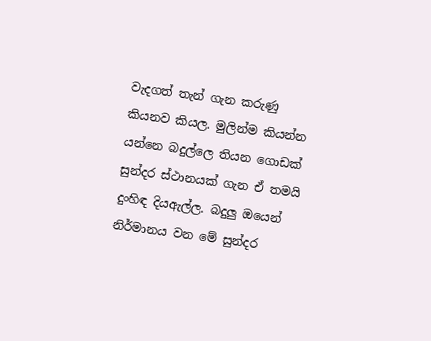වැදගත් තැන් ගැන කරුණු කියනව කියල. මුලින්ම කියන්න යන්නෙ බදුල්ලෙ තියන ගොඩක් සුන්දර ස්ථානයක් ගැන ඒ තමයි දුංහිඳ දියඇල්ල. බදුලු ඔයෙන් නිර්මානය වන මේ සුන්දර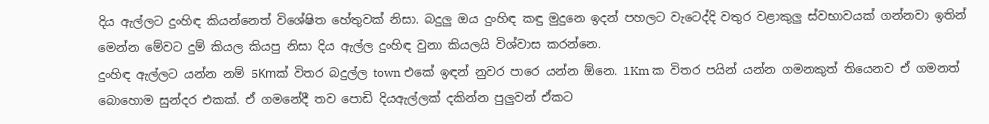දිය ඇල්ලට දුංහිඳ කියන්නෙත් විශේෂිත හේතුවක් නිසා. බදුලු ඔය දුංහිඳ කඳු මුදුනෙ ඉදන් පහලට වැටෙද්දි වතුර වළාකුලු ස්වභාවයක් ගන්නවා ඉතින් මෙන්න මේවට දුම් කියල කියපු නිසා දිය ඇල්ල දුංහිඳ වුනා කියලයි විශ්වාස කරන්නෙ.
දුංහිඳ ඇල්ලට යන්න නම් 5Kmක් විතර බදුල්ල town එකේ ඉඳන් නුවර පාරෙ යන්න ඕනෙ. 1Km ක විතර පයින් යන්න ගමනකුත් තියෙනව ඒ ගමනත් බොහොම සුන්දර එකක්. ඒ ගමනේදී තව පොඩි දියඇල්ලක් දකින්න පුලුවන් ඒකට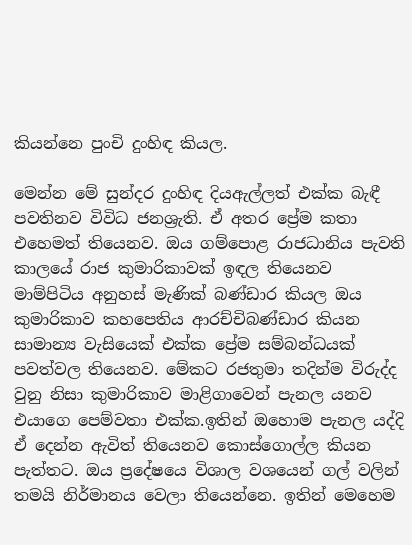කියන්නෙ පුංචි දුංහිඳ කියල.

මෙන්න මේ සුන්දර දුංහිඳ දියඇල්ලත් එක්ක බැඳී පවතිනව විවිධ ජනශ්‍රැති. ඒ අතර ප්‍රේම කතා එහෙමත් තියෙනව. ඔය ගම්පොළ රාජධානිය පැවති කාලයේ රාජ කුමාරිකාවක් ඉඳල තියෙනව මාම්පිටිය අනුහස් මැණික් බණ්ඩාර කියල ඔය කුමාරිකාව කහපෙතිය ආරච්චිබණ්ඩාර කියන සාමාන්‍ය වැසියෙක් එක්ක ප්‍රේම සම්බන්ධයක් පවත්වල තියෙනව. මේකට රජතුමා තදින්ම විරුද්ද වුනු නිසා කුමාරිකාව මාළිගාවෙන් පැනල යනව එයාගෙ පෙම්වතා එක්ක.ඉතින් ඔහොම පැනල යද්දි ඒ දෙන්න ඇවිත් තියෙනව කොස්ගොල්ල කියන පැත්තට. ඔය ප්‍රදේෂයෙ විශාල වශයෙන් ගල් වලින් තමයි නිර්මානය වෙලා තියෙන්නෙ. ඉතින් මෙහෙම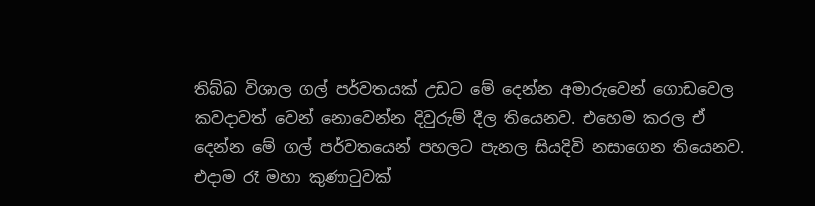තිබ්බ විශාල ගල් පර්වතයක් උඩට මේ දෙන්න අමාරුවෙන් ගොඩවෙල කවදාවත් වෙන් නොවෙන්න දිවුරුම් දීල තියෙනව. එහෙම කරල ඒ දෙන්න මේ ගල් පර්වතයෙන් පහලට පැනල සියදිවි නසාගෙන තියෙනව. එදාම රෑ මහා කුණාටුවක්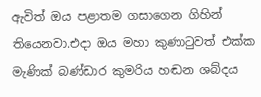ඇවිත් ඔය පළාතම ගසාගෙන ගිහින් තියෙනවා.එදා ඔය මහා කුණාටුවත් එක්ක මැණික් බණ්ඩාර කුමරිය හඬන ශබ්දය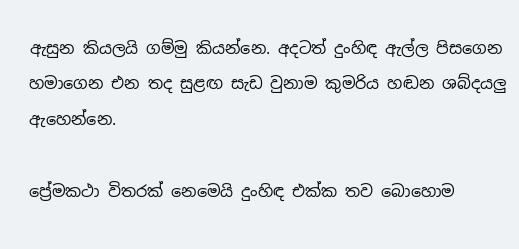ඇසුන කියලයි ගම්මු කියන්නෙ. අදටත් දුංහිඳ ඇල්ල පිසගෙන හමාගෙන එන තද සුළඟ සැඩ වුනාම කුමරිය හඬන ශබ්දයලු ඇහෙන්නෙ.

ප්‍රේමකථා විතරක් නෙමෙයි දුංහිඳ එක්ක තව බොහොම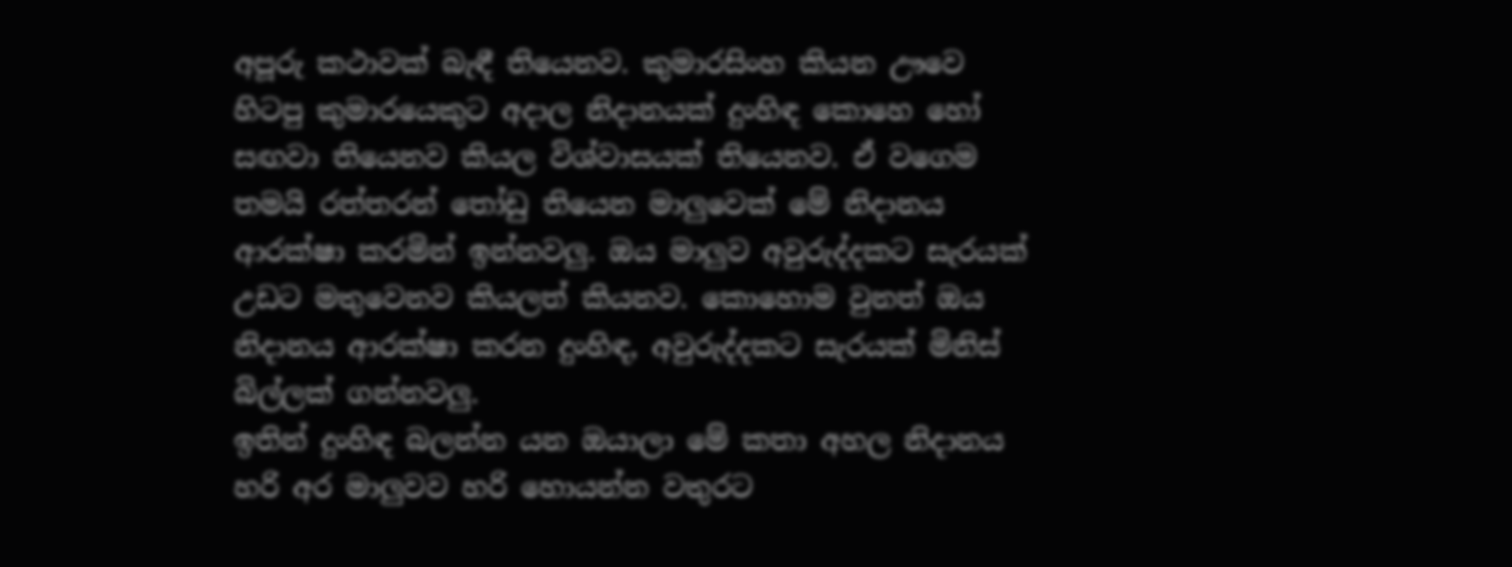අපූරු කථාවක් බැඳී තියෙනව. කුමාරසිංහ කියන ඌවෙ හිටපු කුමාරයෙකුට අදාල නිදානයක් දුංහිඳ කොහෙ හෝ සඟවා තියෙනව කියල විශ්වාසයක් තියෙනව. ඒ වගෙම තමයි රත්තරන් තෝඩු තියෙන මාලුවෙක් මේ නිදානය ආරක්ෂා කරමින් ඉන්නවලු. ඔය මාලුව අවුරුද්දකට සැරයක් උඩට මතුවෙනව කියලත් කියනව. කොහොම වුනත් ඔය නිදානය ආරක්ෂා කරන දුංහිඳ, අවුරුද්දකට සැරයක් මිනිස් බිල්ලක් ගන්නවලු.
ඉතින් දුංහිඳ බලන්න යන ඔයාලා මේ කතා අහල නිදානය හරි අර මාලුවව හරි හොයන්න වතුරට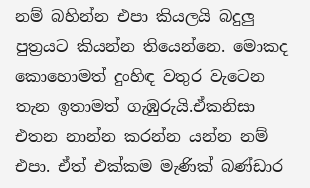නම් බහින්න එපා කියලයි බදුලු පුත්‍රයට කියන්න තියෙන්නෙ. මොකද කොහොමත් දුංහිඳ වතුර වැටෙන තැන ඉතාමත් ගැඹුරුයි.ඒකනිසා එතන නාන්න කරන්න යන්න නම් එපා. ඒත් එක්කම මැණික් බණ්ඩාර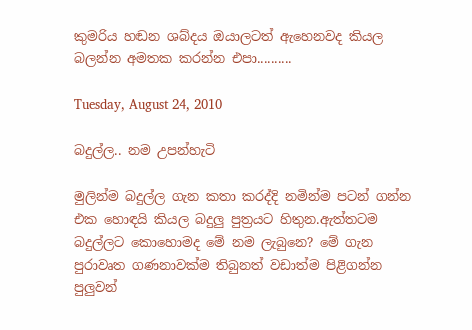කුමරිය හඬන ශබ්දය ඔයාලටත් ඇහෙනවද කියල බලන්න අමතක කරන්න එපා..........

Tuesday, August 24, 2010

බදුල්ල.. නම උපන්හැටි

මුලින්ම බදුල්ල ගැන කතා කරද්දි නමින්ම පටන් ගන්න එක හොඳයි කියල බදුලු පුත්‍රයට හිතුන.ඇත්තටම බදුල්ලට කොහොමද මේ නම ලැබුනෙ? මේ ගැන පුරාවෘත ගණනාවක්ම තිබුනත් වඩාත්ම පිළිගන්න පුලුවන්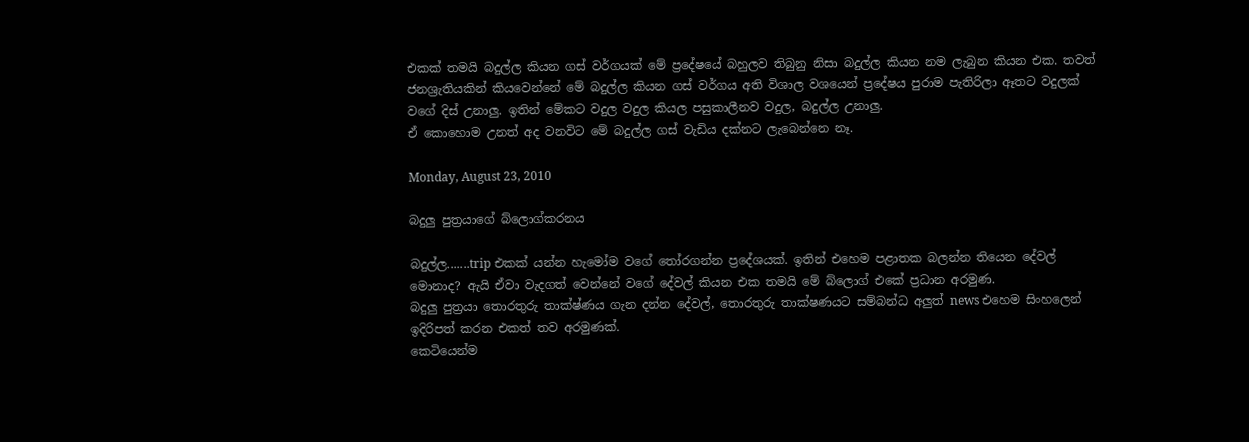එකක් තමයි බදුල්ල කියන ගස් වර්ගයක් මේ ප්‍රදේෂයේ බහුලව තිබුනු නිසා බදුල්ල කියන නම ලැබුන කියන එක. තවත් ජනශ්‍රැතියකින් කියවෙන්නේ මේ බදුල්ල කියන ගස් වර්ගය අති විශාල වශයෙන් ප්‍රදේෂය පුරාම පැතිරිලා ඈතට වදුලක් වගේ දිස් උනාලු. ඉතින් මේකට වදුල වදුල කියල පසුකාලීනව වදුල, බදුල්ල උනාලු.
ඒ කොහොම උනත් අද වනවිට මේ බදුල්ල ගස් වැඩිය දක්නට ලැබෙන්නෙ නෑ.

Monday, August 23, 2010

බදුලු පුත්‍රයාගේ බ්ලොග්කරනය

බදුල්ල.......trip එකක් යන්න හැමෝම වගේ තෝරගන්න ප්‍රදේශයක්. ඉතින් එහෙම පළාතක බලන්න තියෙන දේවල් මොනාද? ඇයි ඒවා වැදගත් වෙන්නේ වගේ දේවල් කියන එක තමයි මේ බ්ලොග් එකේ ප්‍රධාන අරමුණ.
බදුලු පුත්‍රයා තොරතුරු තාක්ෂ්ණය ගැන දන්න දේවල්, තොරතුරු තාක්ෂණයට සම්බන්ධ අලුත් news එහෙම සිංහලෙන් ඉදිරිපත් කරන එකත් තව අරමුණක්.
කෙටියෙන්ම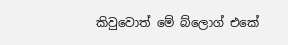කිවුවොත් මේ බ්ලොග් එකේ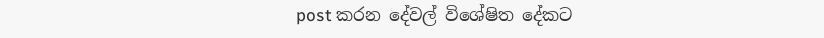post කරන දේවල් විශේෂිත දේකට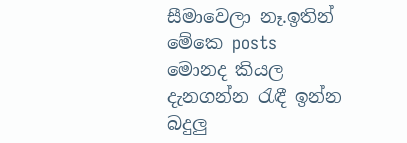සීමාවෙලා නෑ.ඉතින් මේකෙ posts මොනද කියල දැනගන්න රැඳී ඉන්න බදුලු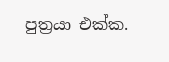පුත්‍රයා එක්ක.